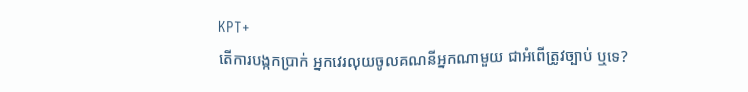KPT+
តើការបង្កកប្រាក់ អ្នកវេរលុយចូលគណនីអ្នកណាមួយ ជាអំពើត្រូវច្បាប់ ឬទេ?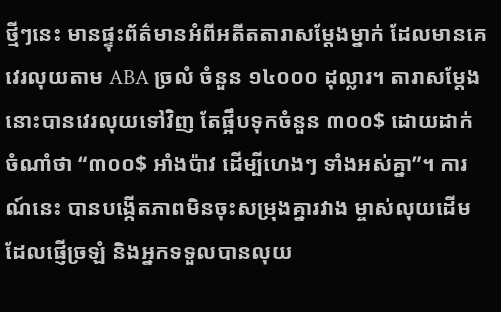ថ្មីៗនេះ មានផ្ទុះព័ត៌មានអំពីអតីតតារាសម្តែងម្នាក់ ដែលមានគេវេរលុយតាម ABA ច្រលំ ចំនួន ១៤០០០ ដុល្លារ។ តារាសម្ដែងនោះបានវេរលុយទៅវិញ តែផ្អឹបទុកចំនួន ៣០០$ ដោយដាក់ចំណាំថា “៣០០$ អាំងប៉ាវ ដើម្បីហេងៗ ទាំងអស់គ្នា”។ ការណ៍នេះ បានបង្កើតភាពមិនចុះសម្រុងគ្នារវាង ម្ចាស់លុយដើមដែលផ្ញើច្រឡំ និងអ្នកទទួលបានលុយ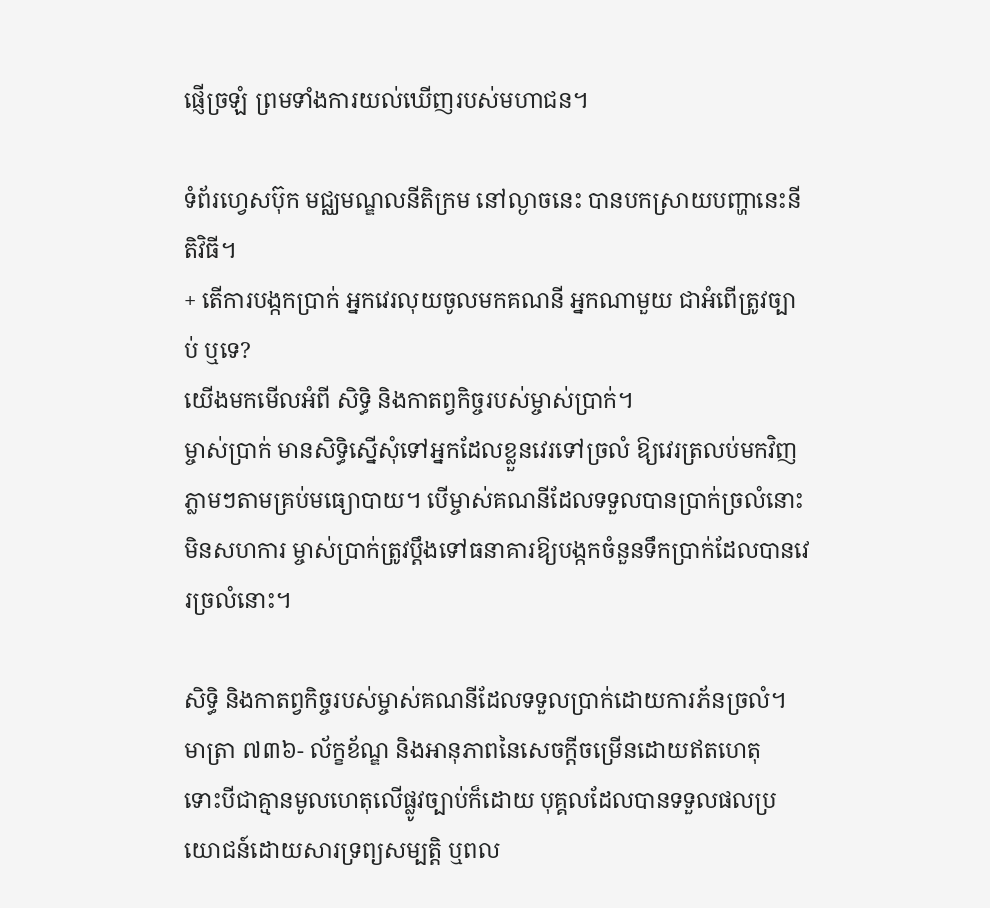ផ្ញើច្រឡំ ព្រមទាំងការយល់ឃើញរបស់មហាជន។

ទំព័រហ្វេសប៊ុក មជ្ឈមណ្ឌលនីតិក្រម នៅល្ងាចនេះ បានបកស្រាយបញ្ហានេះនីតិវិធី។
+ តើការបង្កកប្រាក់ អ្នកវេរលុយចូលមកគណនី អ្នកណាមួយ ជាអំពើត្រូវច្បាប់ ឬទេ?
យើងមកមើលអំពី សិទ្ធិ និងកាតព្វកិច្ចរបស់ម្ចាស់ប្រាក់។
ម្ចាស់ប្រាក់ មានសិទ្ធិស្នើសុំទៅអ្នកដែលខ្លួនវេរទៅច្រលំ ឱ្យវេរត្រលប់មកវិញភ្លាមៗតាមគ្រប់មធ្យោបាយ។ បើម្ចាស់គណនីដែលទទួលបានប្រាក់ច្រលំនោះមិនសហការ ម្ចាស់ប្រាក់ត្រូវប្តឹងទៅធនាគារឱ្យបង្កកចំនួនទឹកប្រាក់ដែលបានវេរច្រលំនោះ។

សិទ្ធិ និងកាតព្វកិច្ចរបស់ម្ចាស់គណនីដែលទទួលប្រាក់ដោយការភ័នច្រលំ។
មាត្រា ៧៣៦- ល័ក្ខខ័ណ្ឌ និងអានុភាពនៃសេចក្តីចម្រើនដោយឥតហេតុ
ទោះបីជាគ្មានមូលហេតុលើផ្លូវច្បាប់ក៏ដោយ បុគ្គលដែលបានទទួលផលប្រយោជន៍ដោយសារទ្រព្យសម្បត្តិ ឬពល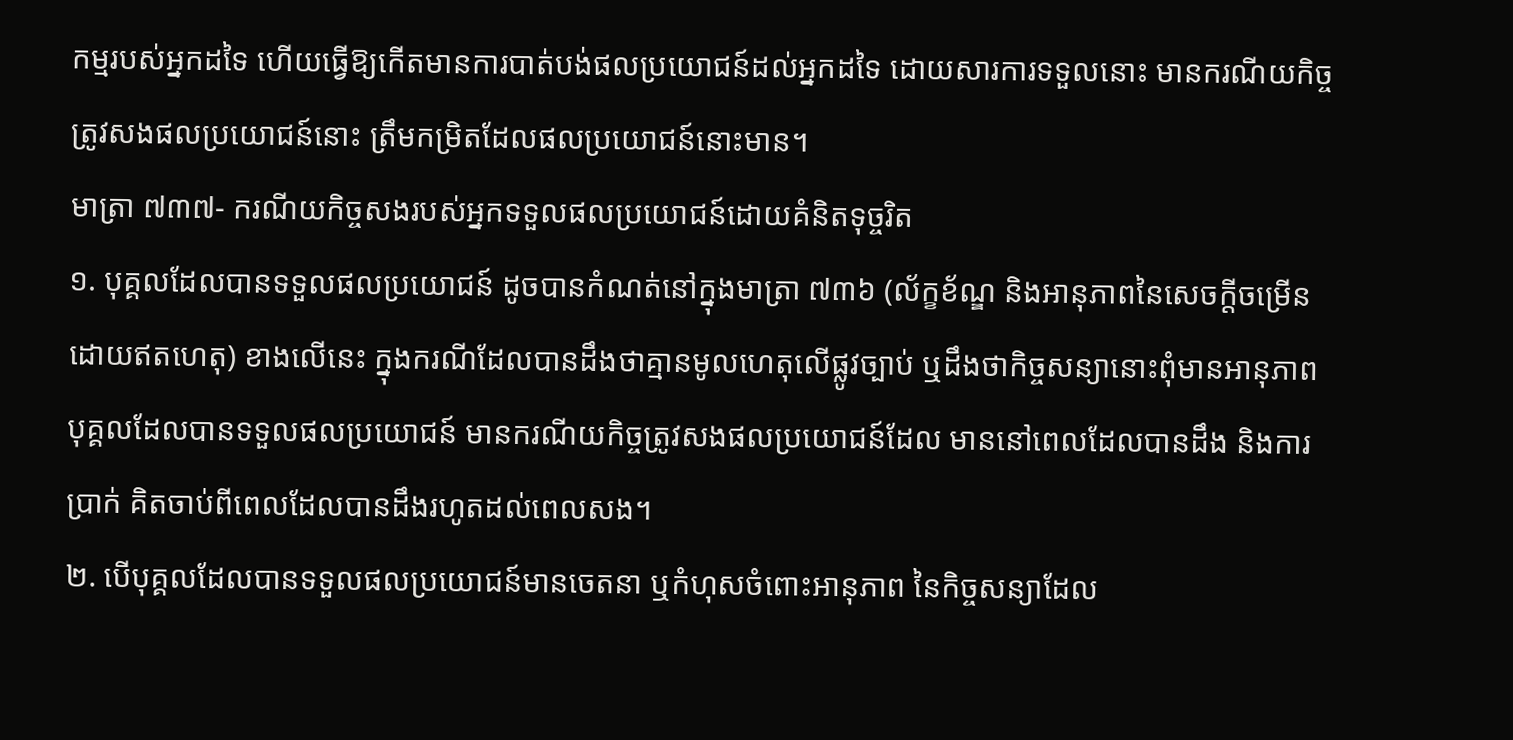កម្មរបស់អ្នកដទៃ ហើយធ្វើឱ្យកើតមានការបាត់បង់ផលប្រយោជន៍ដល់អ្នកដទៃ ដោយសារការទទួលនោះ មានករណីយកិច្ចត្រូវសងផលប្រយោជន៍នោះ ត្រឹមកម្រិតដែលផលប្រយោជន៍នោះមាន។
មាត្រា ៧៣៧- ករណីយកិច្ចសងរបស់អ្នកទទួលផលប្រយោជន៍ដោយគំនិតទុច្ចរិត
១. បុគ្គលដែលបានទទួលផលប្រយោជន៍ ដូចបានកំណត់នៅក្នុងមាត្រា ៧៣៦ (ល័ក្ខខ័ណ្ឌ និងអានុភាពនៃសេចក្តីចម្រើនដោយឥតហេតុ) ខាងលើនេះ ក្នុងករណីដែលបានដឹងថាគ្មានមូលហេតុលើផ្លូវច្បាប់ ឬដឹងថាកិច្ចសន្យានោះពុំមានអានុភាព បុគ្គលដែលបានទទួលផលប្រយោជន៍ មានករណីយកិច្ចត្រូវសងផលប្រយោជន៍ដែល មាននៅពេលដែលបានដឹង និងការប្រាក់ គិតចាប់ពីពេលដែលបានដឹងរហូតដល់ពេលសង។
២. បើបុគ្គលដែលបានទទួលផលប្រយោជន៍មានចេតនា ឬកំហុសចំពោះអានុភាព នៃកិច្ចសន្យាដែល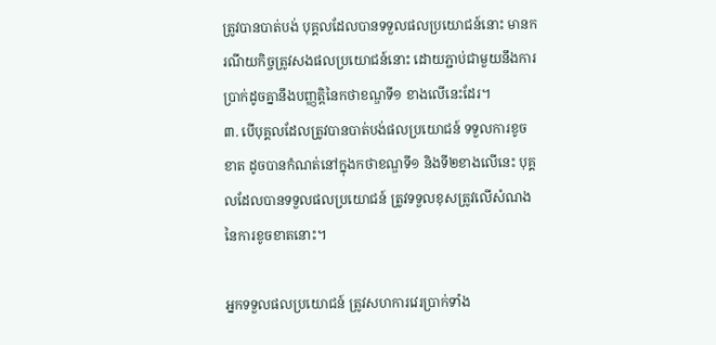ត្រូវបានបាត់បង់ បុគ្គលដែលបានទទួលផលប្រយោជន៍នោះ មានករណីយកិច្ចត្រូវសងផលប្រយោជន៍នោះ ដោយភ្ជាប់ជាមួយនឹងការប្រាក់ដូចគ្នានឹងបញ្ញត្តិនៃកថាខណ្ឌទី១ ខាងលើនេះដែរ។
៣. បើបុគ្គលដែលត្រូវបានបាត់បង់ផលប្រយោជន៍ ទទួលការខូចខាត ដូចបានកំណត់នៅក្នុងកថាខណ្ឌទី១ និងទី២ខាងលើនេះ បុគ្គលដែលបានទទួលផលប្រយោជន៍ ត្រូវទទួលខុសត្រូវលើសំណងនៃការខូចខាតនោះ។

អ្នកទទួលផលប្រយោជន៍ ត្រូវសហការវេរប្រាក់ទាំង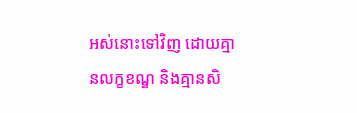អស់នោះទៅវិញ ដោយគ្មានលក្ខខណ្ឌ និងគ្មានសិ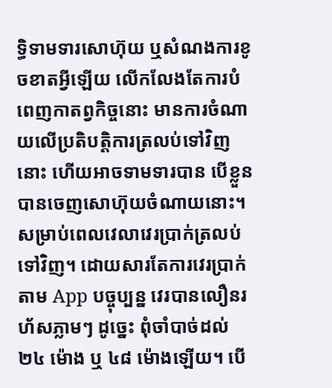ទ្ធិទាមទារសោហ៊ុយ ឬសំណងការខូចខាតអ្វីឡើយ លើកលែងតែការបំពេញកាតព្វកិច្ចនោះ មានការចំណាយលើប្រតិបត្តិការត្រលប់ទៅវិញនោះ ហើយអាចទាមទារបាន បើខ្លួនបានចេញសោហ៊ុយចំណាយនោះ។
សម្រាប់ពេលវេលាវេរប្រាក់ត្រលប់ទៅវិញ។ ដោយសារតែការវេរប្រាក់តាម App បច្ចុប្បន្ន វេរបានលឿនរហ័សភ្លាមៗ ដូច្នេះ ពុំចាំបាច់ដល់ ២៤ ម៉ោង ឬ ៤៨ ម៉ោងឡើយ។ បើ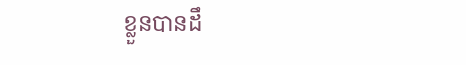ខ្លួនបានដឹ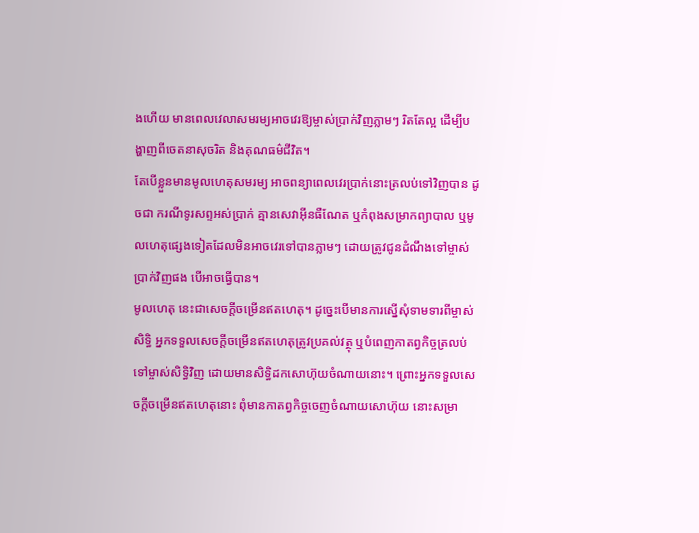ងហើយ មានពេលវេលាសមរម្យអាចវេរឱ្យម្ចាស់ប្រាក់វិញភ្លាមៗ រិតតែល្អ ដើម្បីបង្ហាញពីចេតនាសុចរិត និងគុណធម៌ជីវិត។
តែបើខ្លួនមានមូលហេតុសមរម្យ អាចពន្យាពេលវេរប្រាក់នោះត្រលប់ទៅវិញបាន ដូចជា ករណីទូរសព្ទអស់ប្រាក់ គ្មានសេវាអ៊ីនធឺណែត ឬកំពុងសម្រាកព្យាបាល ឬមូលហេតុផ្សេងទៀតដែលមិនអាចវេរទៅបានភ្លាមៗ ដោយត្រូវជូនដំណឹងទៅម្ចាស់ប្រាក់វិញផង បើអាចធ្វើបាន។
មូលហេតុ នេះជាសេចក្តីចម្រើនឥតហេតុ។ ដូច្នេះបើមានការស្នើសុំទាមទារពីម្ចាស់សិទ្ធិ អ្នកទទួលសេចក្តីចម្រើនឥតហេតុត្រូវប្រគល់វត្ថុ ឬបំពេញកាតព្វកិច្ចត្រលប់ទៅម្ចាស់សិទ្ធិវិញ ដោយមានសិទ្ធិដកសោហ៊ុយចំណាយនោះ។ ព្រោះអ្នកទទួលសេចក្តីចម្រើនឥតហេតុនោះ ពុំមានកាតព្វកិច្ចចេញចំណាយសោហ៊ុយ នោះសម្រា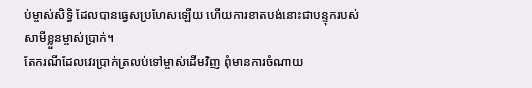ប់ម្ចាស់សិទ្ធិ ដែលបានធ្វេសប្រហែសឡើយ ហើយការខាតបង់នោះជាបន្ទុករបស់សាមីខ្លួនម្ចាស់ប្រាក់។
តែករណីដែលវេរប្រាក់ត្រលប់ទៅម្ចាស់ដើមវិញ ពុំមានការចំណាយ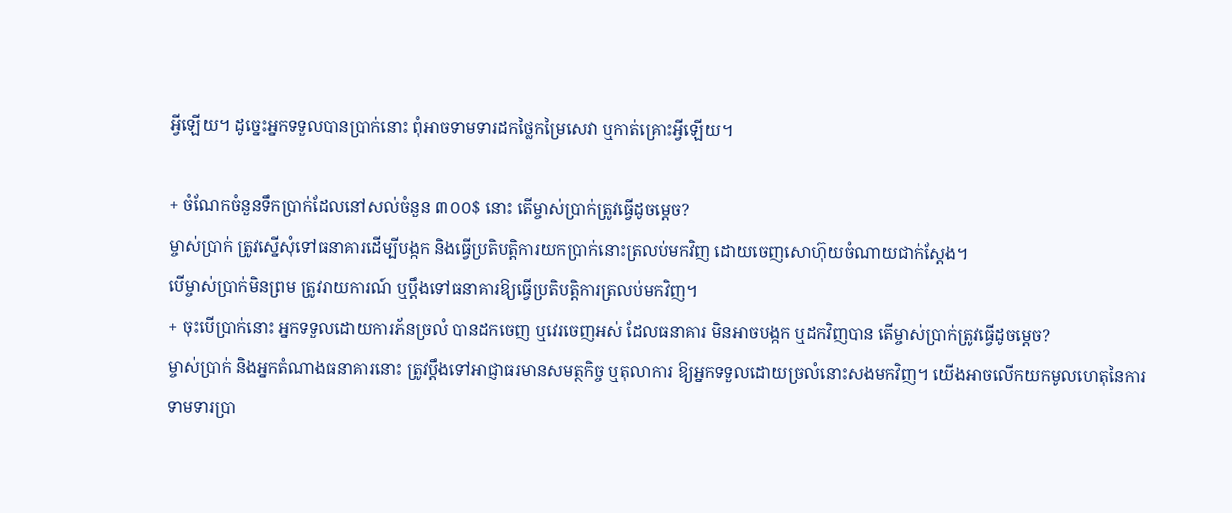អ្វីឡើយ។ ដូច្នេះអ្នកទទួលបានប្រាក់នោះ ពុំអាចទាមទារដកថ្លៃកម្រៃសេវា ឬកាត់គ្រោះអ្វីឡើយ។

+ ចំណែកចំនួនទឹកប្រាក់ដែលនៅសល់ចំនួន ៣០០$ នោះ តើម្ចាស់ប្រាក់ត្រូវធ្វើដូចម្តេច?
ម្ចាស់ប្រាក់ ត្រូវស្នើសុំទៅធនាគារដើម្បីបង្កក និងធ្វើប្រតិបត្តិការយកប្រាក់នោះត្រលប់មកវិញ ដោយចេញសោហ៊ុយចំណាយជាក់ស្តែង។
បើម្ចាស់ប្រាក់មិនព្រម ត្រូវរាយការណ៍ ឬប្តឹងទៅធនាគារឱ្យធ្វើប្រតិបត្តិការត្រលប់មកវិញ។
+ ចុះបើប្រាក់នោះ អ្នកទទួលដោយការភ័នច្រលំ បានដកចេញ ឬវេរចេញអស់ ដែលធនាគារ មិនអាចបង្កក ឬដកវិញបាន តើម្ចាស់ប្រាក់ត្រូវធ្វើដូចម្តេច?
ម្ចាស់ប្រាក់ និងអ្នកតំណាងធនាគារនោះ ត្រូវប្តឹងទៅអាជ្ញាធរមានសមត្ថកិច្ច ឬតុលាការ ឱ្យអ្នកទទួលដោយច្រលំនោះសងមកវិញ។ យើងអាចលើកយកមូលហេតុនៃការទាមទារប្រា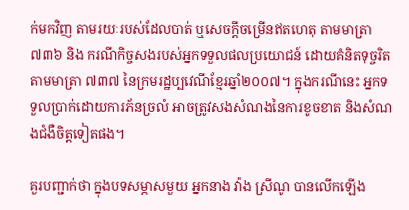ក់មកវិញ តាមរយៈរបស់ដែលបាត់ ឬសេចក្តីចម្រើនឥតហេតុ តាមមាត្រា ៧៣៦ និង ករណីកិច្ចសងរបស់អ្នកទទួលផលប្រយោជន៍ ដោយគំនិតទុច្ចរិត តាមមាត្រា ៧៣៧ នៃក្រមរដ្ឋប្បវេណីខ្មែរឆ្នាំ២០០៧។ ក្នុងករណីនេះ អ្នកទទួលប្រាក់ដោយការភ័នច្រលំ អាចត្រូវសងសំណងនៃការខូចខាត និងសំណងជំងឺចិត្តទៀតផង។

គួរបញ្ជាក់ថា ក្នុងបទសម្ភាសមួយ អ្នកនាង វ៉ាង ស្រីណូ បានលើកឡើង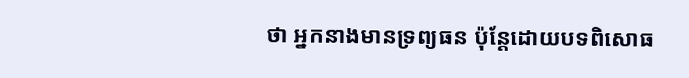ថា អ្នកនាងមានទ្រព្យធន ប៉ុន្តែដោយបទពិសោធ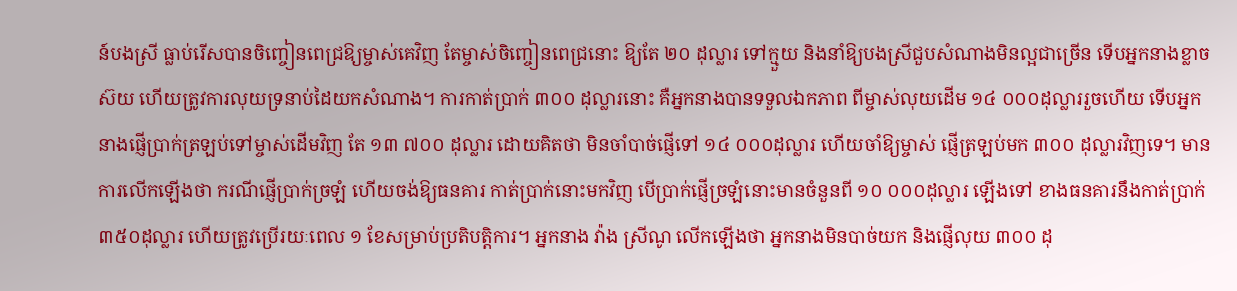ន៍បងស្រី ធ្លាប់រើសបានចិញ្ចៀនពេជ្រឱ្យម្ចាស់គេវិញ តែម្ចាស់ចិញ្ចៀនពេជ្រនោះ ឱ្យតែ ២០ ដុល្លារ ទៅក្មួយ និងនាំឱ្យបងស្រីជួបសំណាងមិនល្អជាច្រើន ទើបអ្នកនាងខ្លាចស៊យ ហើយត្រូវការលុយទ្រនាប់ដៃយកសំណាង។ ការកាត់ប្រាក់ ៣០០ ដុល្លារនោះ គឺអ្នកនាងបានទទួលឯកភាព ពីម្ចាស់លុយដើម ១៤ ០០០ដុល្លាររួចហើយ ទើបអ្នកនាងផ្ញើប្រាក់ត្រឡប់ទៅម្ចាស់ដើមវិញ តែ ១៣ ៧០០ ដុល្លារ ដោយគិតថា មិនចាំបាច់ផ្ញើទៅ ១៤ ០០០ដុល្លារ ហើយចាំឱ្យម្ចាស់ ផ្ញើត្រឡប់មក ៣០០ ដុល្លារវិញទេ។ មានការលើកឡើងថា ករណីផ្ញើប្រាក់ច្រឡំ ហើយចង់ឱ្យធនគារ កាត់ប្រាក់នោះមកវិញ បើប្រាក់ផ្ញើច្រឡំនោះមានចំនួនពី ១០ ០០០ដុល្លារ ឡើងទៅ ខាងធនគារនឹងកាត់ប្រាក់ ៣៥០ដុល្លារ ហើយត្រូវប្រើរយៈពេល ១ ខែសម្រាប់ប្រតិបត្តិការ។ អ្នកនាង វ៉ាង ស្រីណូ លើកឡើងថា អ្នកនាងមិនបាច់យក និងផ្ញើលុយ ៣០០ ដុ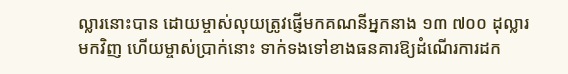ល្លារនោះបាន ដោយម្ចាស់លុយត្រូវផ្ញើមកគណនីអ្នកនាង ១៣ ៧០០ ដុល្លារមកវិញ ហើយម្ចាស់ប្រាក់នោះ ទាក់ទងទៅខាងធនគារឱ្យដំណើរការដក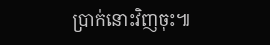ប្រាក់នោះវិញចុះ៕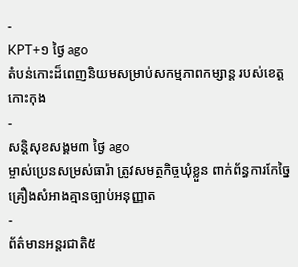-
KPT+១ ថ្ងៃ ago
តំបន់កោះដ៏ពេញនិយមសម្រាប់សកម្មភាពកម្សាន្ត របស់ខេត្តកោះកុង
-
សន្តិសុខសង្គម៣ ថ្ងៃ ago
ម្ចាស់ប្រេនសម្រស់ធារ៉ា ត្រូវសមត្ថកិច្ចឃុំខ្លួន ពាក់ព័ន្ធការកែច្នៃគ្រឿងសំអាងគ្មានច្បាប់អនុញ្ញាត
-
ព័ត៌មានអន្ដរជាតិ៥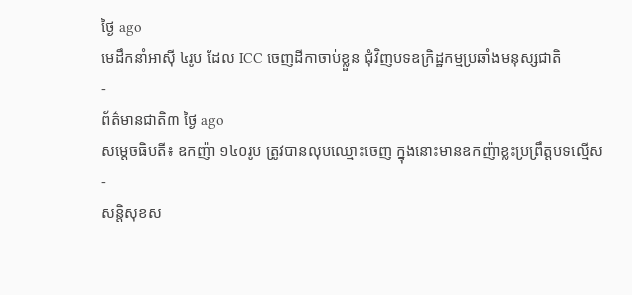ថ្ងៃ ago
មេដឹកនាំអាស៊ី ៤រូប ដែល ICC ចេញដីកាចាប់ខ្លួន ជុំវិញបទឧក្រិដ្ឋកម្មប្រឆាំងមនុស្សជាតិ
-
ព័ត៌មានជាតិ៣ ថ្ងៃ ago
សម្តេចធិបតី៖ ឧកញ៉ា ១៤០រូប ត្រូវបានលុបឈ្មោះចេញ ក្នុងនោះមានឧកញ៉ាខ្លះប្រព្រឹត្តបទល្មើស
-
សន្តិសុខស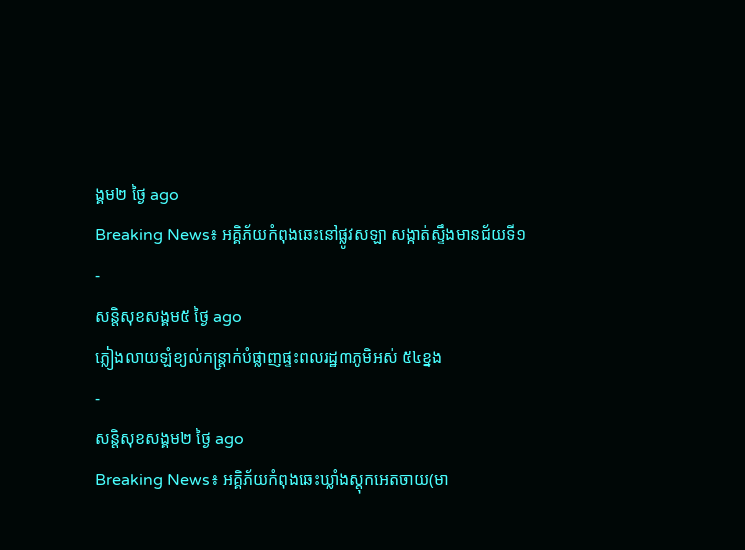ង្គម២ ថ្ងៃ ago
Breaking News៖ អគ្គិភ័យកំពុងឆេះនៅផ្លូវសឡា សង្កាត់ស្ទឹងមានជ័យទី១
-
សន្តិសុខសង្គម៥ ថ្ងៃ ago
ភ្លៀងលាយឡំខ្យល់កន្ត្រាក់បំផ្លាញផ្ទះពលរដ្ឋ៣ភូមិអស់ ៥៤ខ្នង
-
សន្តិសុខសង្គម២ ថ្ងៃ ago
Breaking News៖ អគ្គិភ័យកំពុងឆេះឃ្លាំងស្តុកអេតចាយ(មា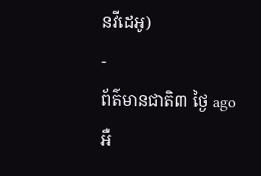នវីដេអូ)
-
ព័ត៌មានជាតិ៣ ថ្ងៃ ago
អឺ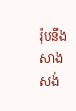រ៉ុបនឹងសាងសង់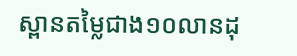ស្ពានតម្លៃជាង១០លានដុ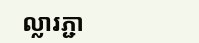ល្លារភ្ជា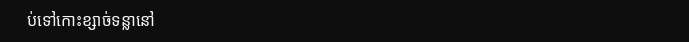ប់ទៅកោះខ្សាច់ទន្លានៅ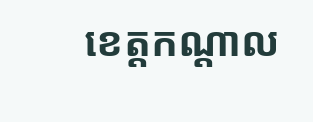ខេត្តកណ្ដាល